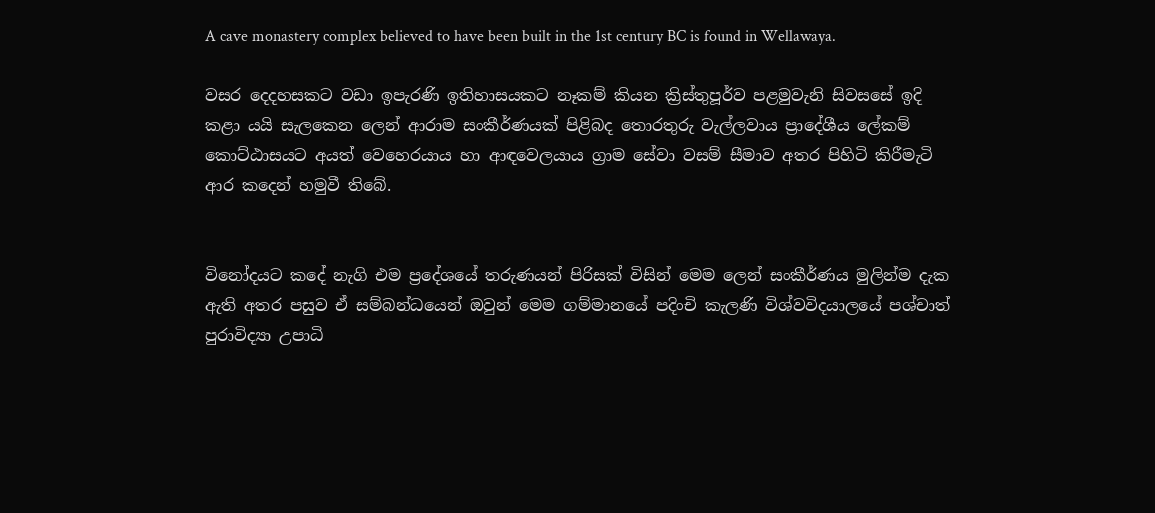A cave monastery complex believed to have been built in the 1st century BC is found in Wellawaya.

වසර දෙදහසකට වඩා ඉපැරණි ඉතිහාසයකට නෑකම් කියන ක්‍රිස්තුපූර්ව පළමුවැනි සිවසසේ ඉදි කළා යයි සැලකෙන ලෙන් ආරාම සංකීර්ණයක් පිළිබද තොරතුරු වැල්ලවාය ප්‍රාදේශීය ලේකම් කොට්ඨාසයට අයත් වෙහෙරයාය හා ආඳවෙලයාය ග්‍රාම සේවා වසම් සීමාව අතර පිහිටි කිරීමැටි ආර කදෙන් හමුවී තිබේ.


විනෝදයට කදේ නැගි එම ප්‍රදේශයේ තරුණයන් පිරිසක් විසින් මෙම ලෙන් සංකීර්ණය මුලින්ම දැක ඇති අතර පසුව ඒ සම්බන්ධයෙන් ඔවුන් මෙම ගම්මානයේ පදිංචි කැලණි විශ්වවිදයාලයේ පශ්චාත් පුරාවිද්‍යා උපාධි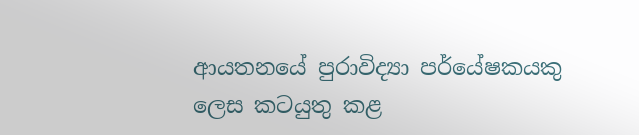ආයතනයේ පුරාවිද්‍යා පර්යේෂකයකු ලෙස කටයුතු කළ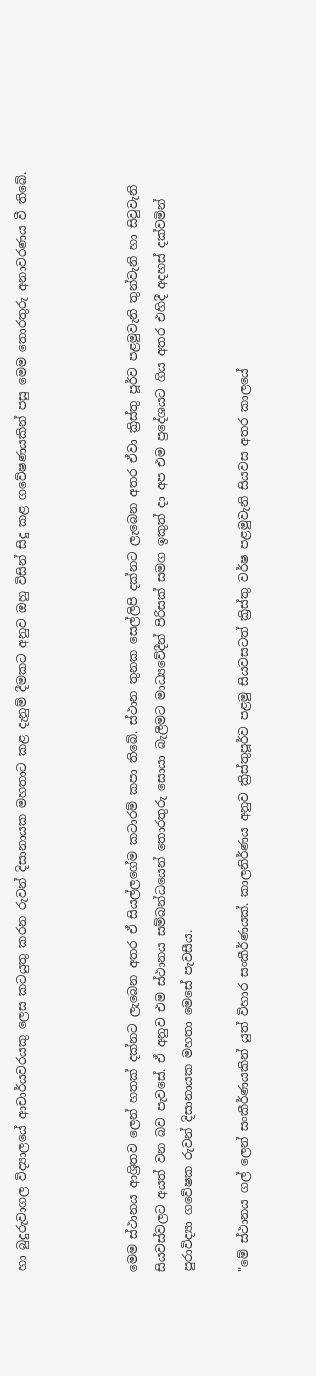හා බුදුරුවාගල විද්‍යාලයේ ආචාර්යවරයකු ලෙස කටයුතු කරන රුවන් දිසානායක මහතාට කළ දැනුම් දීමකට අනුව ඔහු විසින් සිදු කළ ගවේෂණයකින් පසු මෙම තොරතුරු අනාවරණය වී තිබේ.



මෙම ස්ථානය ආශ්‍රිතව ලෙන් හතක් දක්නට ලැබෙන අතර ඒ සියල්ලගේම කටාරම් කපා තිබේ. ස්ථාන තුනක සෙල්ලිපි දක්නට ලැබෙන අතර ඒවා ක්‍රිස්තු පූර්ව පළමුවැනි තුන්වැනි හා සිවුවැනි සියවස්වලට අයත් වන බව පැවසේ. ඒ අනුව එම ස්ථානය සම්බන්ධයෙන් තොරතුරු සොයා බැලීමට මාධ්‍යවේදීන් පිරිසක් සමග ඉකුත් දා අප එම ප්‍රදේශයට ගිය අතර එහිදී අදහස් දක්වමින් පුරාවිද්‍යා ගවේෂක රුවන් දිසානායක මහතා මෙසේ පැවසීය.

"මේ ස්ථානය ගල් ලෙන් සංකීර්ණයකින් යුත් විහාර සංකීර්ණයක්. කාලනිර්ණය අනුව ක්‍රිස්තුපූර්ව පළමු සියවසටත් ක්‍රිස්තු වර්ෂ පළමුවැනි සියවස අතර කාලයේ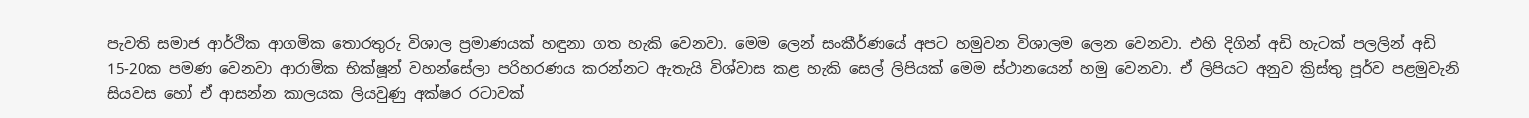පැවති සමාජ ආර්ථික ආගමික තොරතුරු විශාල ප්‍රමාණයක් හඳුනා ගත හැකි වෙනවා. මෙම ලෙන් සංකීර්ණයේ අපට හමුවන විශාලම ලෙන වෙනවා. එහි දිගින් අඩි හැටක් පලලින් අඩි 15-20ක පමණ වෙනවා ආරාමික භික්ෂූන් වහන්සේලා පරිහරණය කරන්නට ඇතැයි විශ්වාස කළ හැකි සෙල් ලිපියක් මෙම ස්ථානයෙන් හමු වෙනවා. ඒ ලිපියට අනුව ක්‍රිස්තු පූර්ව පළමුවැනි සියවස හෝ ඒ ආසන්න කාලයක ලියවුණු අක්ෂර රටාවක්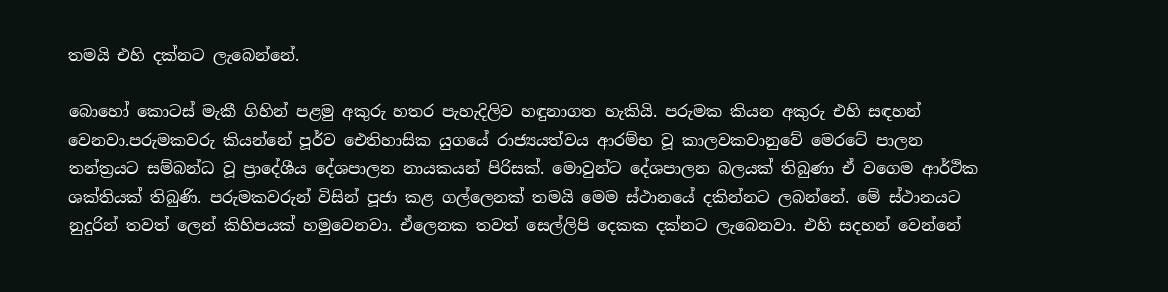තමයි එහි දක්නට ලැබෙන්නේ.

බොහෝ කොටස් මැකී ගිහින් පළමු අකුරු හතර පැහැදිලිව හඳුනාගත හැකියි. පරුමක කියන අකුරු එහි සඳහන් වෙනවා.පරුමකවරු කියන්නේ පූර්ව ඓතිහාසික යුගයේ රාජ්‍යයත්වය ආරම්භ වූ කාලවකවානුවේ මෙරටේ පාලන තන්ත්‍රයට සම්බන්ධ වූ ප්‍රාදේශීය දේශපාලන නායකයන් පිරිසක්. මොවුන්ට දේශපාලන බලයක් තිබුණා ඒ වගෙම ආර්ථික ශක්තියක් තිබුණි. පරුමකවරුන් විසින් පූජා කළ ගල්ලෙනක් තමයි මෙම ස්ථානයේ දකින්නට ලබන්නේ. මේ ස්ථානයට නුදුරින් තවත් ලෙන් කිහිපයක් හමුවෙනවා. ඒලෙනක තවත් සෙල්ලිපි දෙකක දක්නට ලැබෙනවා. එහි සදහන් වෙන්නේ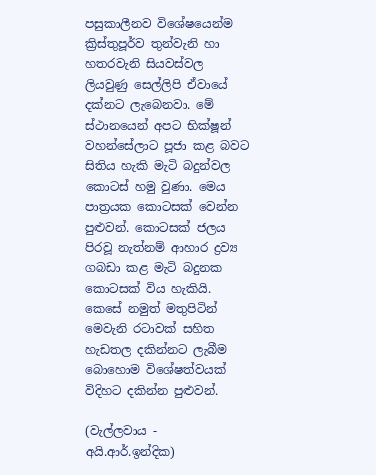පසුකාලීනව විශේෂයෙන්ම ක්‍රිස්තුපූර්ව තුන්වැනි හා හතරවැනි සියවස්වල ලියවුණු සෙල්ලිපි ඒවායේ දක්නට ලැබෙනවා. මේ ස්ථානයෙන් අපට භික්ෂූන් වහන්සේලාට පූජා කළ බවට සිතිය හැකි මැටි බදුන්වල කොටස් හමු වුණා. මෙය පාත්‍රයක කොටසක් වෙන්න පුළුවන්. කොටසක් ජලය පිරවූ නැත්නම් ආහාර ද්‍රව්‍ය ගබඩා කළ මැටි බදුනක කොටසක් විය හැකියි. කෙසේ නමුත් මතුපිටින් මෙවැනි රටාවක් සහිත හැඩතල දකින්නට ලැබීම බොහොම විශේෂත්වයක් විදිහට දකින්න පුළුවන්.

(වැල්ලවාය - අයි.ආර්.ඉන්දික)